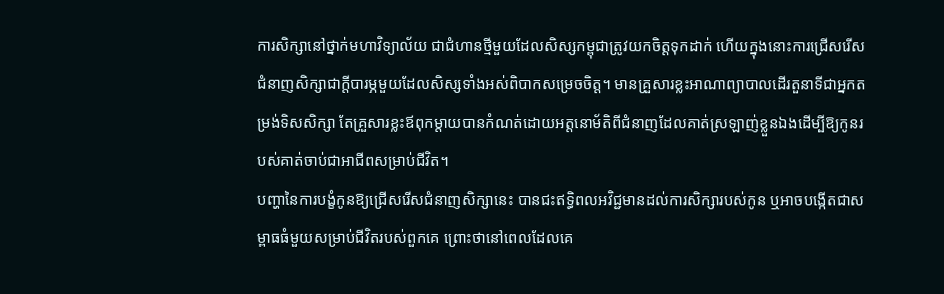ការសិក្សានៅថ្នាក់មហាវិទ្យាល័យ ជាជំហានថ្មីមួយដែលសិស្សកម្ពុជាត្រូវយកចិត្តទុកដាក់ ហើយក្នុងនោះការជ្រើសរើសជំនាញសិក្សាជាក្តីបារម្ភមួយដែលសិស្សទាំងអស់ពិបាកសម្រេចចិត្ត។ មានគ្រួសារខ្លះអាណាព្យាបាលដើរតួនាទីជាអ្នកតម្រង់ទិសសិក្សា តែគ្រួសារខ្លះឪពុកម្តាយបានកំណត់ដោយអត្តនោម័តិពីជំនាញដែលគាត់ស្រឡាញ់ខ្លួនឯងដើម្បីឱ្យកូនរបស់គាត់ចាប់ជាអាជីពសម្រាប់ជីវិត។
បញ្ហានៃការបង្ខំកូនឱ្យជ្រើសរើសជំនាញសិក្សានេះ បានជះឥទ្ធិពលអវិជ្ជមានដល់ការសិក្សារបស់កូន ឬអាចបង្កើតជាសម្ពាធធំមួយសម្រាប់ជីវិតរបស់ពួកគេ ព្រោះថានៅពេលដែលគេ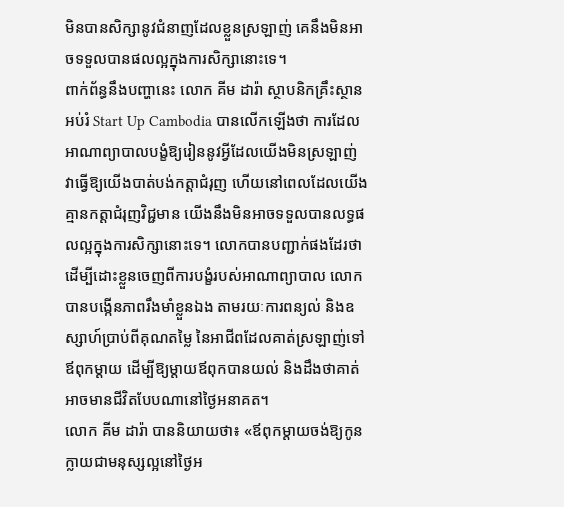មិនបានសិក្សានូវជំនាញដែលខ្លួនស្រឡាញ់ គេនឹងមិនអាចទទួលបានផលល្អក្នុងការសិក្សានោះទេ។
ពាក់ព័ន្ធនឹងបញ្ហានេះ លោក គីម ដារ៉ា ស្ថាបនិកគ្រឹះស្ថានអប់រំ Start Up Cambodia បានលើកឡើងថា ការដែលអាណាព្យាបាលបង្ខំឱ្យរៀននូវអ្វីដែលយើងមិនស្រឡាញ់ វាធ្វើឱ្យយើងបាត់បង់កត្តាជំរុញ ហើយនៅពេលដែលយើងគ្មានកត្តាជំរុញវិជ្ជមាន យើងនឹងមិនអាចទទួលបានលទ្ធផលល្អក្នុងការសិក្សានោះទេ។ លោកបានបញ្ជាក់ផងដែរថា ដើម្បីដោះខ្លួនចេញពីការបង្ខំរបស់អាណាព្យាបាល លោកបានបង្កើនភាពរឹងមាំខ្លួនឯង តាមរយៈការពន្យល់ និងឧស្សាហ៍ប្រាប់ពីគុណតម្លៃ នៃអាជីពដែលគាត់ស្រឡាញ់ទៅឪពុកម្តាយ ដើម្បីឱ្យម្តាយឪពុកបានយល់ និងដឹងថាគាត់អាចមានជីវិតបែបណានៅថ្ងៃអនាគត។
លោក គីម ដារ៉ា បាននិយាយថា៖ «ឪពុកម្តាយចង់ឱ្យកូនក្លាយជាមនុស្សល្អនៅថ្ងៃអ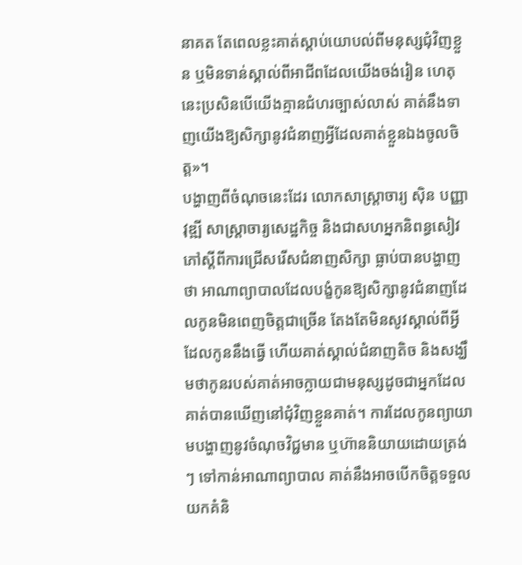នាគត តែពេលខ្លះគាត់ស្តាប់យោបល់ពីមនុស្សជុំវិញខ្លួន ឬមិនទាន់ស្គាល់ពីអាជីពដែលយើងចង់រៀន ហេតុនេះប្រសិនបើយើងគ្មានជំហរច្បាស់លាស់ គាត់នឹងទាញយើងឱ្យសិក្សានូវជំនាញអ្វីដែលគាត់ខ្លួនឯងចូលចិត្ត»។
បង្ហាញពីចំណុចនេះដែរ លោកសាស្ត្រាចារ្យ ស៊ិន បញ្ញាវុឌ្ឍី សាស្ត្រាចារ្យសេដ្ឋកិច្ច និងជាសហអ្នកនិពន្ធសៀវភៅស្តីពីការជ្រើសរើសជំនាញសិក្សា ធ្លាប់បានបង្ហាញថា អាណាព្យាបាលដែលបង្ខំកូនឱ្យសិក្សានូវជំនាញដែលកូនមិនពេញចិត្តជាច្រើន តែងតែមិនសូវស្គាល់ពីអ្វីដែលកូននឹងធ្វើ ហើយគាត់ស្គាល់ជំនាញតិច និងសង្ឃឹមថាកូនរបស់គាត់អាចក្លាយជាមនុស្សដូចជាអ្នកដែលគាត់បានឃើញនៅជុំវិញខ្លួនគាត់។ ការដែលកូនព្យាយាមបង្ហាញនូវចំណុចវិជ្ជមាន ឬហ៊ាននិយាយដោយត្រង់ៗ ទៅកាន់អាណាព្យាបាល គាត់នឹងអាចបើកចិត្តទទួលយកគំនិ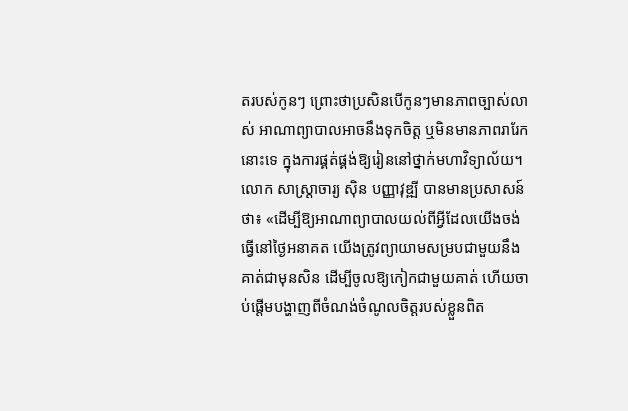តរបស់កូនៗ ព្រោះថាប្រសិនបើកូនៗមានភាពច្បាស់លាស់ អាណាព្យាបាលអាចនឹងទុកចិត្ត ឬមិនមានភាពរារែកនោះទេ ក្នុងការផ្គត់ផ្គង់ឱ្យរៀននៅថ្នាក់មហាវិទ្យាល័យ។
លោក សាស្ត្រាចារ្យ ស៊ិន បញ្ញាវុឌ្ឍី បានមានប្រសាសន៍ថា៖ «ដើម្បីឱ្យអាណាព្យាបាលយល់ពីអ្វីដែលយើងចង់ធ្វើនៅថ្ងៃអនាគត យើងត្រូវព្យាយាមសម្របជាមួយនឹងគាត់ជាមុនសិន ដើម្បីចូលឱ្យកៀកជាមួយគាត់ ហើយចាប់ផ្តើមបង្ហាញពីចំណង់ចំណូលចិត្តរបស់ខ្លួនពិត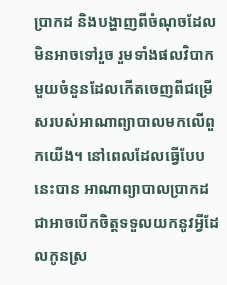ប្រាកដ និងបង្ហាញពីចំណុចដែលមិនអាចទៅរួច រួមទាំងផលវិបាកមួយចំនួនដែលកើតចេញពីជម្រើសរបស់អាណាព្យាបាលមកលើពួកយើង។ នៅពេលដែលធ្វើបែបនេះបាន អាណាព្យាបាលប្រាកដជាអាចបើកចិត្តទទួលយកនូវអ្វីដែលកូនស្រ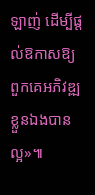ឡាញ់ ដើម្បីផ្តល់ឱកាសឱ្យពួកគេអភិវឌ្ឍខ្លួនឯងបានល្អ»៕